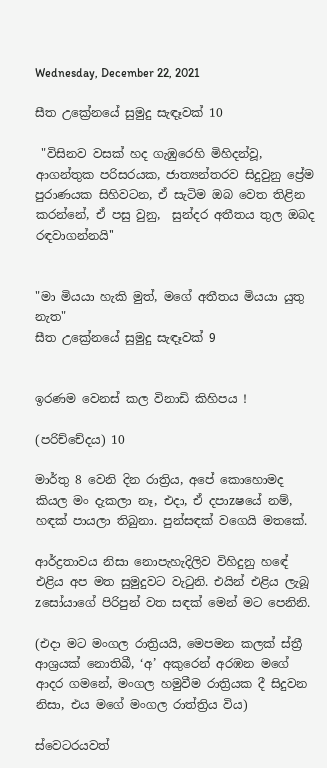Wednesday, December 22, 2021

සීත උක්‍රේනයේ සුමුදු සැඳෑවක් 10

 "විසිනව වසක් හද ගැඹුරෙහි මිහිදන්වූ, ආගන්තුක පරිසරයක, ජාත්‍යන්තරව සිදුවුනු ප්‍රේම පුරාණයක සිහිවටන, ඒ සැටිම ඔබ වෙත තිළින කරන්නේ, ඒ පසු වුනු,  සුන්දර අතීතය තුල ඔබද රඳවාගන්නයි''


"මා මියයා හැකි මුත්, මගේ අතීතය මියයා යුතු නැත"
සීත උක්‍රේනයේ සුමුදු සැඳෑවක් 9


ඉරණම වෙනස් කල විනාඩි කිහිපය !

(පරිච්චේදය) 10

මාර්තු 8 වෙනි දින රාත්‍රිය, අපේ කොහොමද කියල මං දැකලා නෑ, එදා, ඒ දපාzෂයේ නම්, හඳක් පායලා තිබුනා. පුන්සඳක් වගෙයි මතකේ.

ආර්ද්‍රතාවය නිසා නොපැහැදිලිව විහිදුනු හඳේ එළිය අප මත සුමුදුවට වැටුනි. එයින් එළිය ලැබූ zසෝයාගේ පිරිපුන් වත සඳක් මෙන් මට පෙනිනි.

(එදා මට මංගල රාත්‍රියයි, මෙපමන කලක් ස්ත්‍රී ආශ්‍රයක් නොතිබී, ‘අ’ අකුරෙන් අරඹන මගේ ආදර ගමනේ, මංගල හමුවීම රාත්‍රියක දී සිදුවන නිසා, එය මගේ මංගල රාත්ත්‍රිය විය)

ස්වෙටරයවත්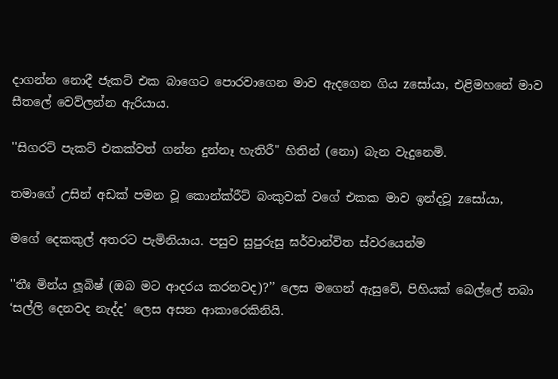දාගන්න නොදී ජැකට් එක බාගෙට පොරවාගෙන මාව ඇදගෙන ගිය zසෝයා, එළිමහනේ මාව සීතලේ වෙව්ලන්න ඇරියාය.

''සිගරට් පැකට් එකක්වත් ගන්න දුන්නෑ හැතිරී" හිතින් (නො) බැන වැදුනෙමි.

තමාගේ උසින් අඩක් පමන වූ කොන්ක්රීට් බංකුවක් වගේ එකක මාව ඉන්දවූ zසෝයා,

මගේ දෙකකුල් අතරට පැමිනියාය. පසුව සුපුරුසු ඝර්වාන්විත ස්වරයෙන්ම

''තීඃ මින්ය ලූබිෂ් (ඔබ මට ආදරය කරනවද)?’’ ලෙස මගෙන් ඇසුවේ, පිහියක් බෙල්ලේ තබා ‘සල්ලි දෙනවද නැද්ද’ ලෙස අසන ආකාරෙකිනියි.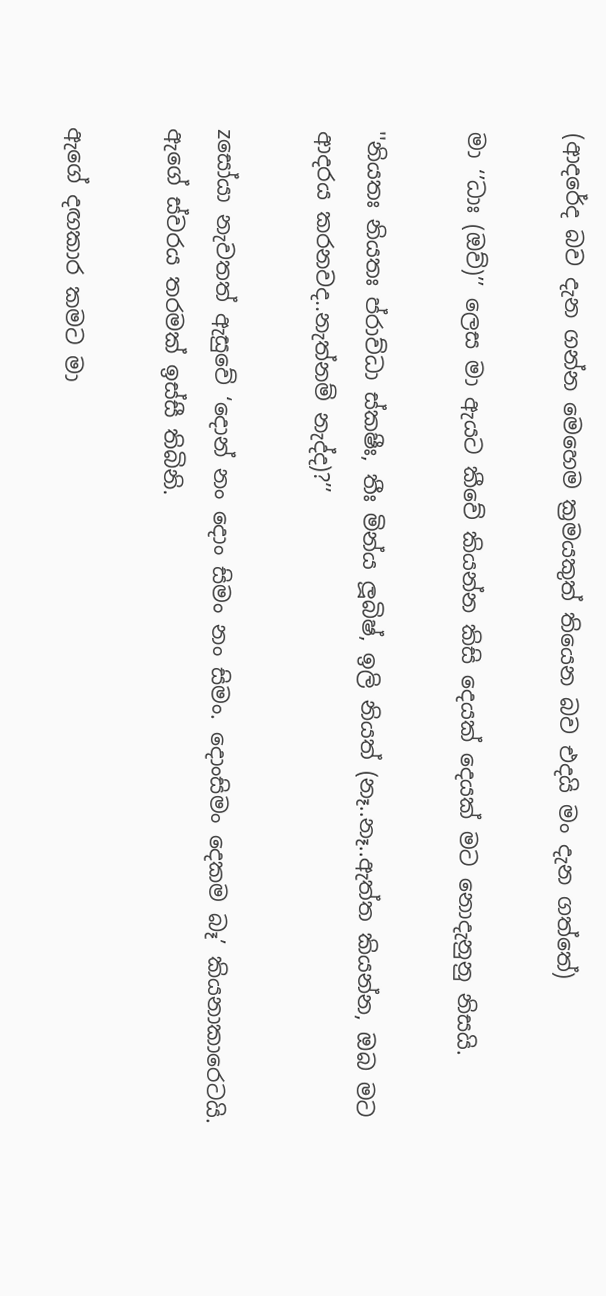(ආදරේද බව දැන ගන්න මෙහෙම ක්‍රමයකුත් තියෙන බව එදයි මං දැන ගත්තේ)

මා ‘’ධාඃ (ඔව්)’’ ලෙස මා ඇයට කීවේ කියන්න කිසි දෙයක් දෙයක් මට නොදැනුනු නිසයි.

''නියතඃ නියතඃ ප්රාව්ධා ස්කෂීඃ, තීඃ මින්ය ලූබිෂ්, ඉලි නියත් (නෑ..නෑ..ඇත්ත කියන්න, ඔබ මට ආදරය කරනවද..නැත්නම් නැද්ද)?’’

zසෝයා නැවතත් ඇසුවේ ‘දොන් නං දොං සිමං නං සිමං. දොංසිමං දෙකම බෑ’ කියනාකාරෙටයි. ඇගේ ස්වරය තරමක් ඉස්සී තිබිනි.

ඇගේ දඟකාර කමට මා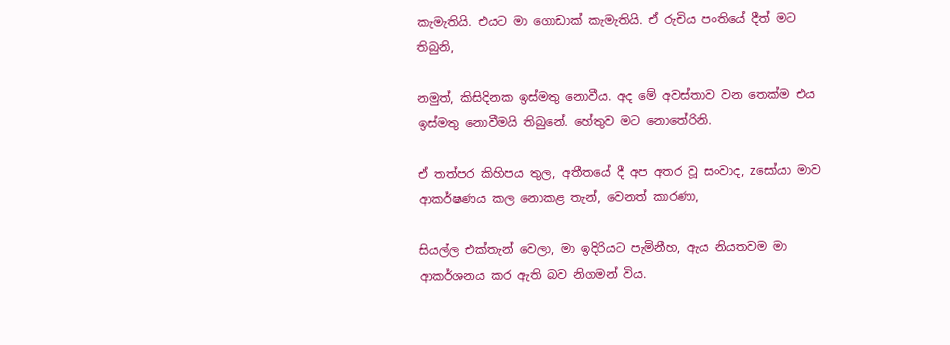කැමැතියි. එයට මා ගොඩාක් කැමැතියි. ඒ රුචිය පංතියේ දීත් මට තිබුනි,

නමුත්, කිසිදිනක ඉස්මතු නොවීය. අද මේ අවස්තාව වන තෙක්ම එය ඉස්මතු නොවීමයි තිබුනේ. හේතුව මට නොතේරිනි.

ඒ තත්පර කිහිපය තුල, අතීතයේ දී අප අතර වූ සංවාද, zසෝයා මාව ආකර්ෂණය කල නොකළ තැන්, වෙනත් කාරණා,

සියල්ල එක්තැන් වෙලා, මා ඉදිරියට පැමිනීහ, ඇය නියතවම මා ආකර්ශනය කර ඇති බව නිගමන් විය.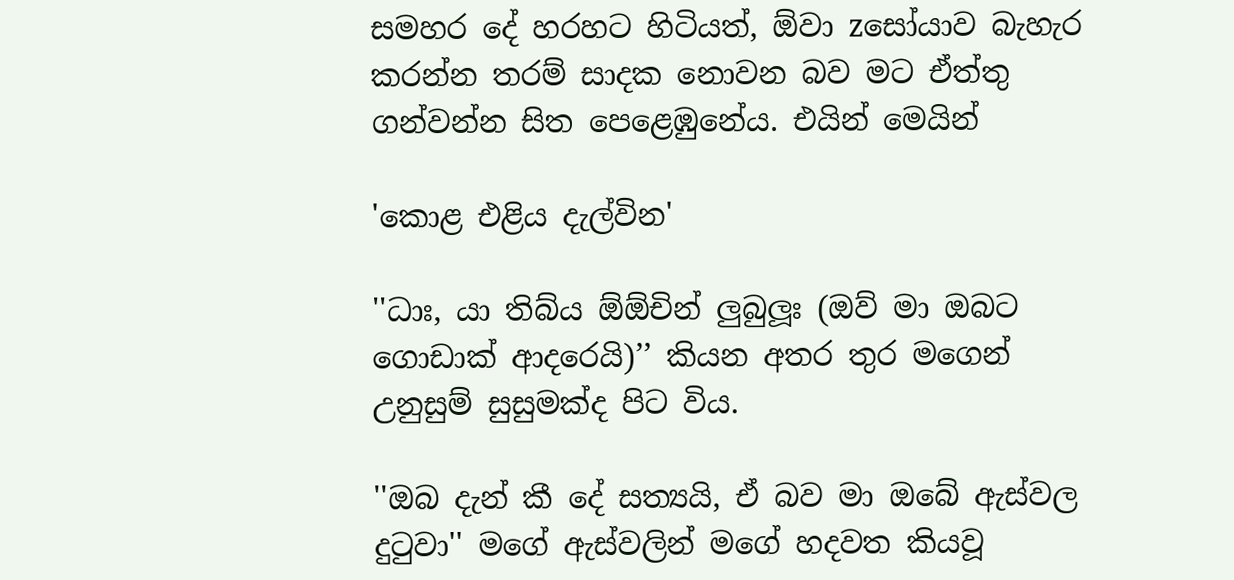සමහර දේ හරහට හිටියත්, ඕවා zසෝයාව බැහැර කරන්න තරම් සාදක නොවන බව මට ඒත්තු ගන්වන්න සිත පෙළෙඹුනේය. එයින් මෙයින්

'කොළ එළිය දැල්වින'

''ධාඃ, යා තිබ්ය ඕඕචින් ලුබුලූඃ (ඔව් මා ඔබට ගොඩාක් ආදරෙයි)’’ කියන අතර තුර මගෙන් උනුසුම් සුසුමක්ද පිට විය.

''ඔබ දැන් කී දේ සත්‍යයි, ඒ බව මා ඔබේ ඇස්වල දුටුවා'' මගේ ඇස්වලින් මගේ හදවත කියවූ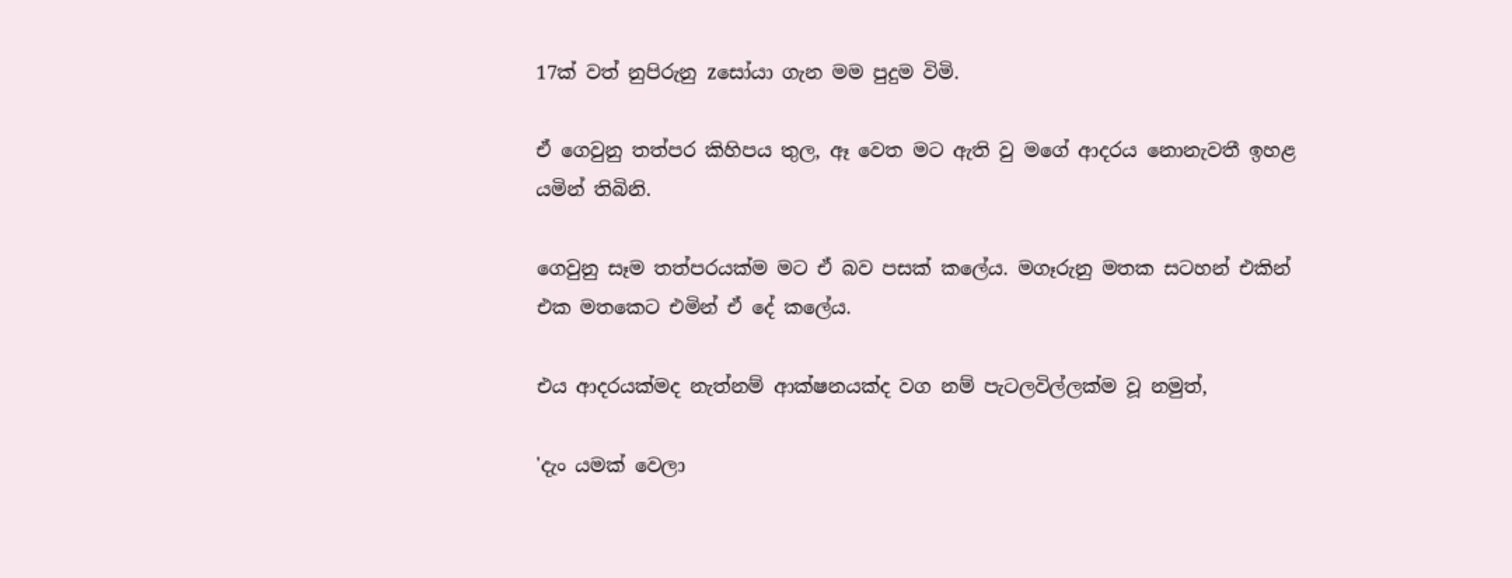17ක් වත් නුපිරුනු zසෝයා ගැන මම පුදුම විමි.

ඒ ගෙවුනු තත්පර කිහිපය තුල, ඈ වෙත මට ඇති වු මගේ ආදරය නොනැවතී ඉහළ යමින් තිබිනි.

ගෙවුනු සෑම තත්පරයක්ම මට ඒ බව පසක් කලේය. මගෑරුනු මතක සටහන් එකින් එක මතකෙට එමින් ඒ දේ කලේය.

එය ආදරයක්මද නැත්නම් ආක්ෂනයක්ද වග නම් පැටලවිල්ලක්ම වූ නමුත්,

'දැං යමක් වෙලා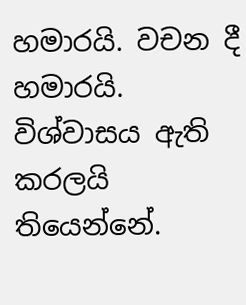හමාරයි. වචන දී හමාරයි. විශ්වාසය ඇති කරලයි තියෙන්නේ.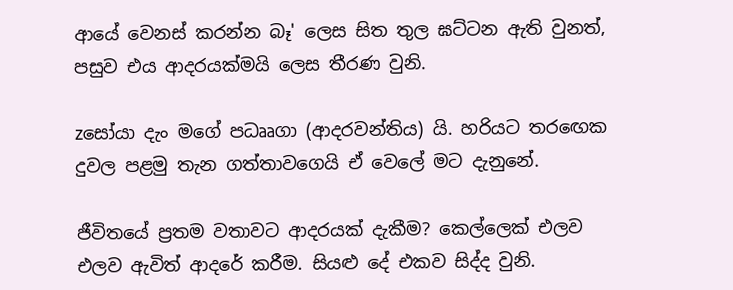ආයේ වෙනස් කරන්න බෑ' ලෙස සිත තුල ඝට්ටන ඇති වුනත්, පසුව එය ආදරයක්මයි ලෙස තීරණ වුනි.

zසෝයා දැං මගේ පධෲගා (ආදරවන්තිය) යි. හරියට තරඟෙක දුවල පළමු තැන ගත්තාවගෙයි ඒ වෙලේ මට දැනුනේ.

ජීවිතයේ ප්‍රතම වතාවට ආදරයක් දැකීම? කෙල්ලෙක් එලව එලව ඇවිත් ආදරේ කරීම. සියළු දේ එකව සිද්ද වුනි.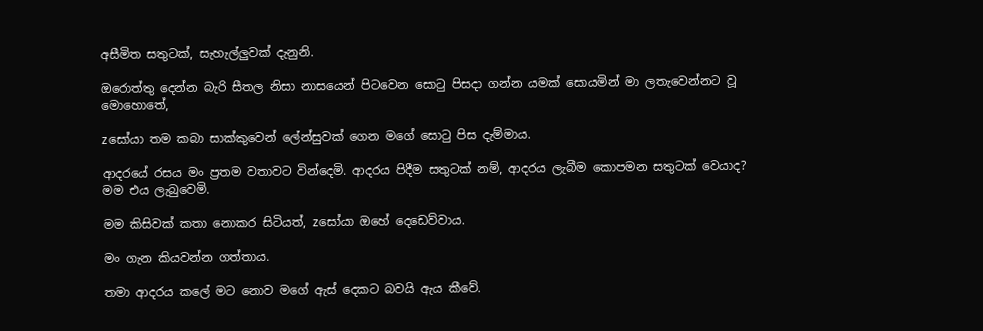අසීමිත සතුටක්, සැහැල්ලුවක් දැනුනි.

ඔරොත්තු දෙන්න බැරි සීතල නිසා නාසයෙන් පිටවෙන සොටු පිසදා ගන්න යමක් සොයමින් මා ලතැවෙන්නට වූ මොහොතේ,

zසෝයා තම කබා සාක්කුවෙන් ලේන්සුවක් ගෙන මගේ සොටු පිස දැම්මාය.

ආදරයේ රසය මං ප්‍රතම වතාවට වින්දෙමි. ආදරය පිදීම සතුටක් නම්, ආදරය ලැබීම කොපමන සතුටක් වෙයාද? මම එය ලැබුවෙමි.

මම කිසිවක් කතා නොකර සිටියත්, zසෝයා ඔහේ දෙඩෙව්වාය.

මං ගැන කියවන්න ගත්තාය.

තමා ආදරය කලේ මට නොව මගේ ඇස් දෙකට බවයි ඇය කීවේ.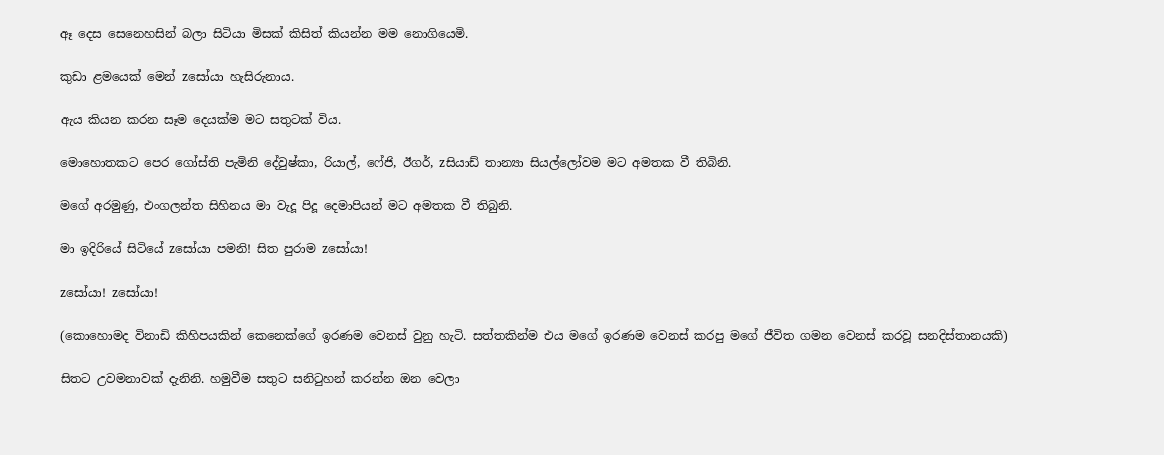ඈ දෙස සෙනෙහසින් බලා සිටියා මිසක් කිසිත් කියන්න මම නොගියෙමි.

කුඩා ළමයෙක් මෙන් zසෝයා හැසිරුනාය.

ඇය කියන කරන සෑම දෙයක්ම මට සතුටක් විය.

මොහොතකට පෙර ගෝස්ති පැමිනි දේවුෂ්කා, රියාල්, ෆේජි, ඊගර්, zසියාඩ් තාන්‍යා සියල්ලෝවම මට අමතක වී තිබිනි.

මගේ අරමුණු, එංගලන්ත සිහිනය මා වැදූ පිදූ දෙමාපියන් මට අමතක වී තිබුනි.

මා ඉදිරියේ සිටියේ zසෝයා පමනි! සිත පුරාම zසෝයා!

zසෝයා! zසෝයා!

(කොහොමද විනාඩි කිහිපයකින් කෙනෙක්ගේ ඉරණම වෙනස් වුනු හැටි. සත්තකින්ම එය මගේ ඉරණම වෙනස් කරපු මගේ ජීවිත ගමන වෙනස් කරවූ සනදිස්තානයකි)

සිතට උවමනාවක් දැනිනි. හමුවීම සතුට සනිටුහන් කරන්න ඔන වෙලා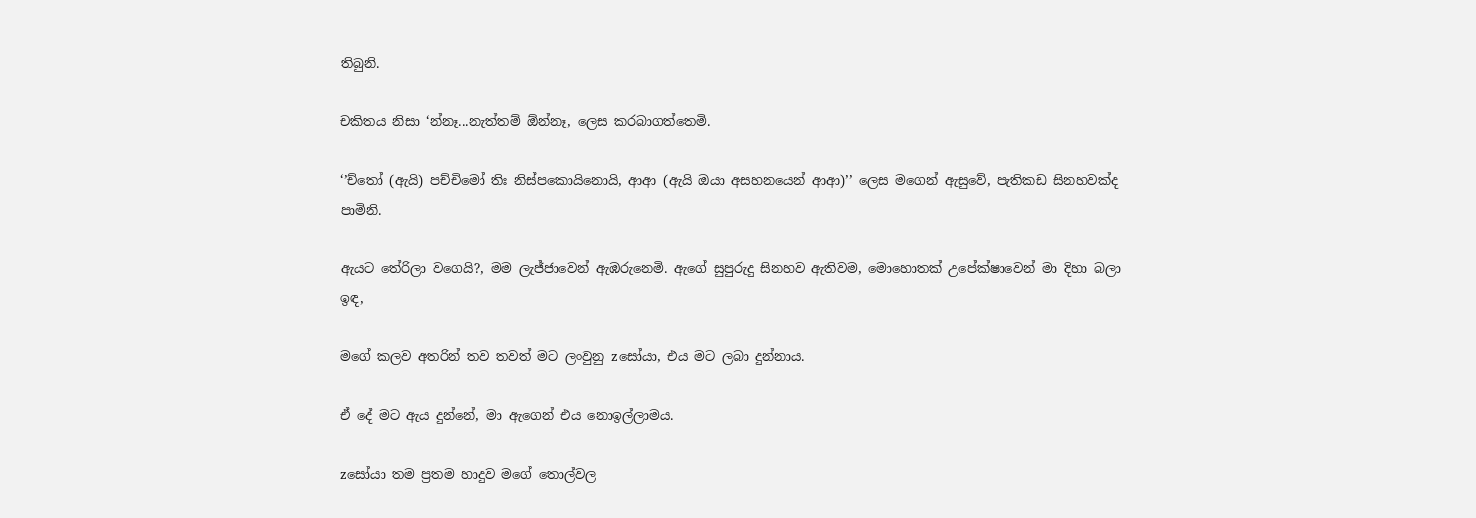තිබුනි.

චකිතය නිසා ‘න්නෑ...නැත්තම් ඕන්නෑ, ලෙස කරබාගත්තෙමි.

‘’ච්තෝ (ඇයි) පච්චිමෝ තිඃ නිස්පකොයිනොයි, ආආ (ඇයි ඔයා අසහනයෙන් ආආ)’’ ලෙස මගෙන් ඇසුවේ, පැතිකඩ සිනහවක්ද පාමිනි.

ඇයට තේරිලා වගෙයි?, මම ලැජ්ජාවෙන් ඇඹරුනෙමි. ඇගේ සුපුරුදු සිනහව ඇතිවම, මොහොතක් උපේක්ෂාවෙන් මා දිහා බලා ඉඳ,

මගේ කලව අතරින් තව තවත් මට ලංවුනු zසෝයා, එය මට ලබා දුන්නාය.

ඒ දේ මට ඇය දුන්නේ, මා ඇගෙන් එය නොඉල්ලාමය.

zසෝයා තම ප්‍රතම හාදුව මගේ තොල්වල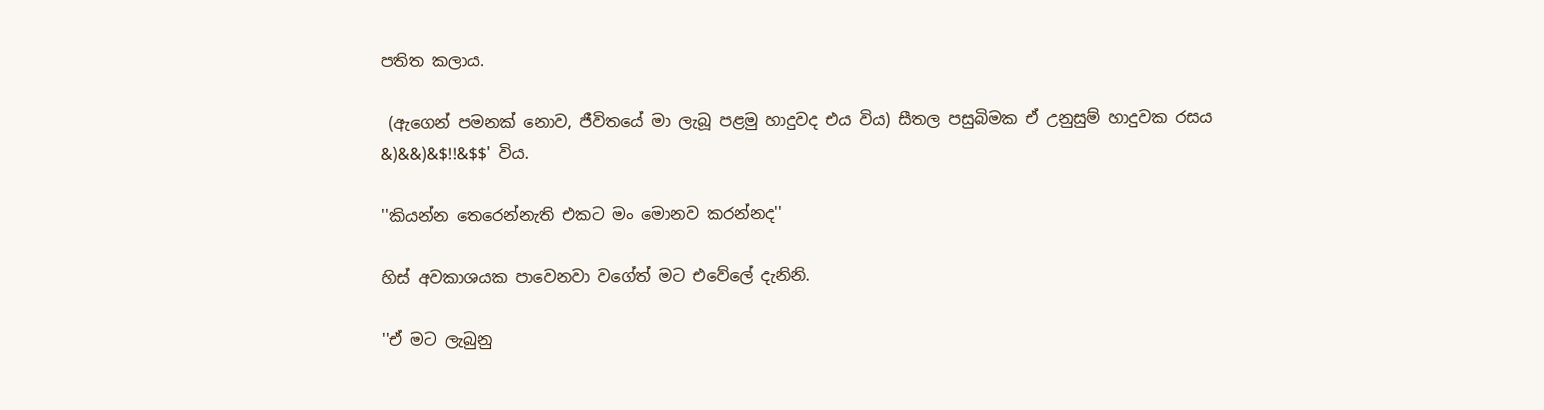පතිත කලාය.

 (ඇගෙන් පමනක් නොව, ජීවිතයේ මා ලැබූ පළමු හාදුවද එය විය) සීතල පසුබිමක ඒ උනුසුම් හාදුවක රසය &)&&)&$!!&$$' විය.

''කියන්න තෙරෙන්නැති එකට මං මොනව කරන්නද''

හිස් අවකාශයක පාවෙනවා වගේත් මට එවේලේ දැනිනි.

''ඒ මට ලැබුනු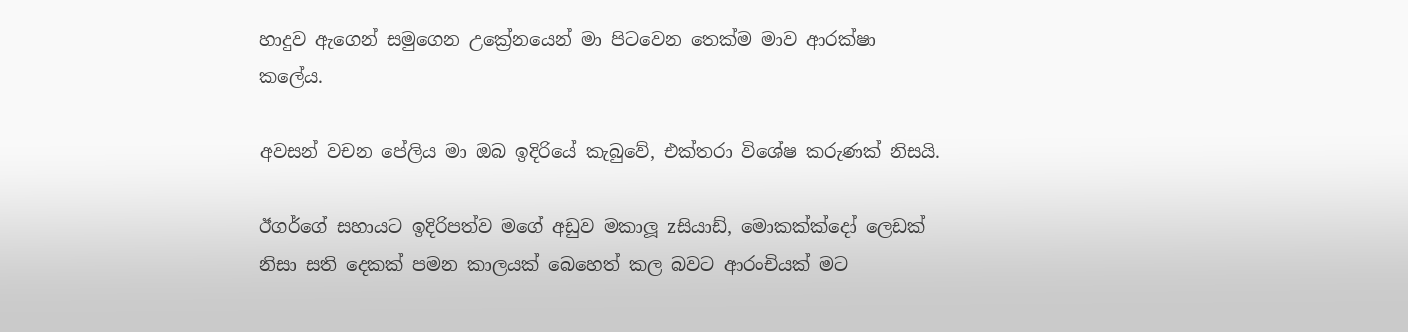හාදුව ඇගෙන් සමුගෙන උක්‍රේනයෙන් මා පිටවෙන තෙක්ම මාව ආරක්ෂා කලේය.

අවසන් වචන පේලිය මා ඔබ ඉදිරියේ කැබුවේ, එක්තරා විශේෂ කරුණක් නිසයි.

ඊගර්ගේ සහායට ඉදිරිපත්ව මගේ අඩුව මකාලූ zසියාඩ්, මොකක්ක්දෝ ලෙඩක් නිසා සති දෙකක් පමන කාලයක් බෙහෙත් කල බවට ආරංචියක් මට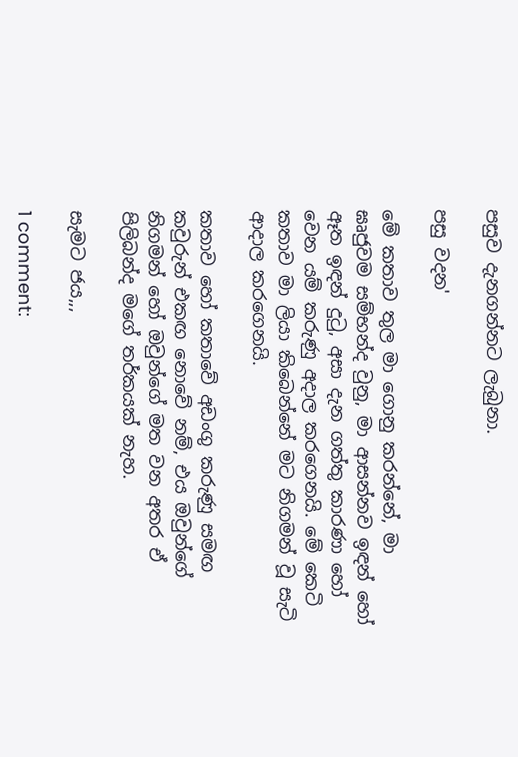පසුව දැනගන්නට ලැබුනා.

පසු වදන'

මේ කතාව තුල මා ගොනු කරන්නේ, මා ඝෘජුවම සම්භන්ද වුනු, මා ආසන්නව ඉඳන් හෝ ඈත ඉඳන් දුටු, අසා දැන ගත්තු කාරණා හෝ වෙන යම් කරුණු අදාල කරගෙනයි. මේ කෙටි කතාව මා ලියා කිබෙන්නේ මට නිගමන් වූ සැටි ආදාල කරගෙනයි.

කතාව හෝ කතාවේ අඩංගු කරුණු සමඟ කවුරුන් එකඟ නොවේ නම්, එය ඔවුන්ගේ නිගමන් හෝ ඔවුන්ගේ මත වන අතර ඒ පිලිබන්ද මගේ තර්කයක් නැහ.

සැමට ජය,,,

1 comment: